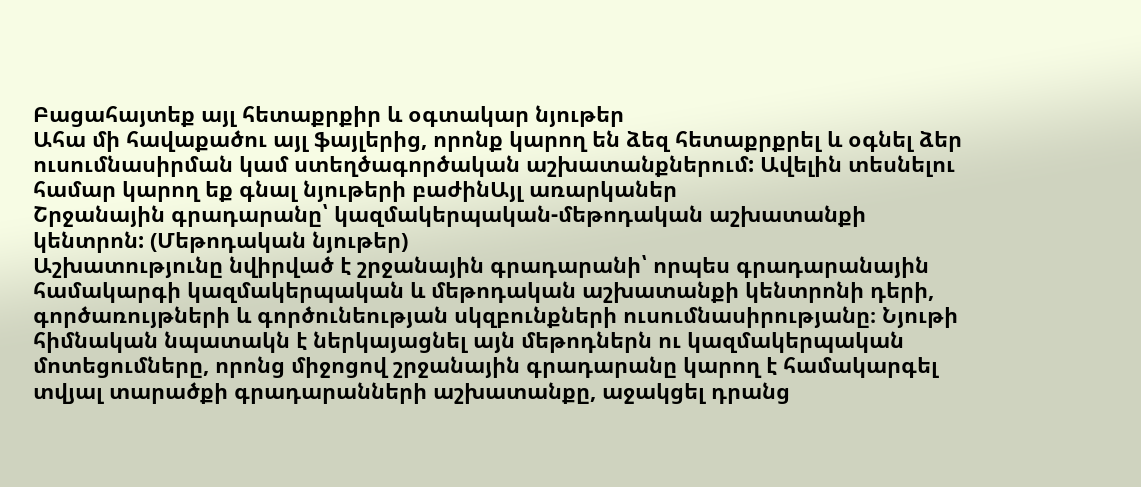Բացահայտեք այլ հետաքրքիր և օգտակար նյութեր
Ահա մի հավաքածու այլ ֆայլերից, որոնք կարող են ձեզ հետաքրքրել և օգնել ձեր ուսումնասիրման կամ ստեղծագործական աշխատանքներում: Ավելին տեսնելու համար կարող եք գնալ նյութերի բաժինԱյլ առարկաներ
Շրջանային գրադարանը՝ կազմակերպական-մեթոդական աշխատանքի կենտրոն: (Մեթոդական նյութեր)
Աշխատությունը նվիրված է շրջանային գրադարանի՝ որպես գրադարանային համակարգի կազմակերպական և մեթոդական աշխատանքի կենտրոնի դերի, գործառույթների և գործունեության սկզբունքների ուսումնասիրությանը։ Նյութի հիմնական նպատակն է ներկայացնել այն մեթոդներն ու կազմակերպական մոտեցումները, որոնց միջոցով շրջանային գրադարանը կարող է համակարգել տվյալ տարածքի գրադարանների աշխատանքը, աջակցել դրանց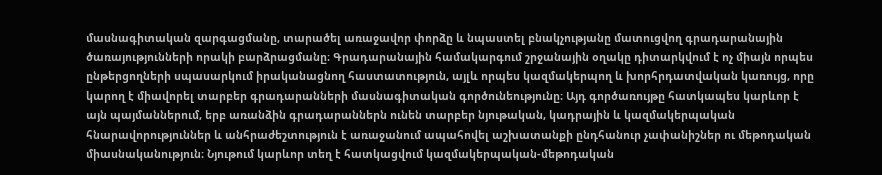մասնագիտական զարգացմանը, տարածել առաջավոր փորձը և նպաստել բնակչությանը մատուցվող գրադարանային ծառայությունների որակի բարձրացմանը։ Գրադարանային համակարգում շրջանային օղակը դիտարկվում է ոչ միայն որպես ընթերցողների սպասարկում իրականացնող հաստատություն, այլև որպես կազմակերպող և խորհրդատվական կառույց, որը կարող է միավորել տարբեր գրադարանների մասնագիտական գործունեությունը։ Այդ գործառույթը հատկապես կարևոր է այն պայմաններում, երբ առանձին գրադարաններն ունեն տարբեր նյութական, կադրային և կազմակերպական հնարավորություններ և անհրաժեշտություն է առաջանում ապահովել աշխատանքի ընդհանուր չափանիշներ ու մեթոդական միասնականություն։ Նյութում կարևոր տեղ է հատկացվում կազմակերպական-մեթոդական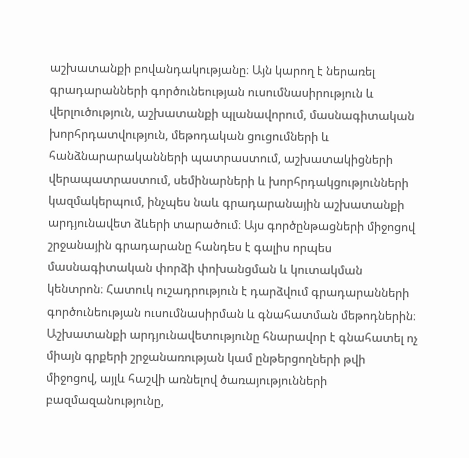աշխատանքի բովանդակությանը։ Այն կարող է ներառել գրադարանների գործունեության ուսումնասիրություն և վերլուծություն, աշխատանքի պլանավորում, մասնագիտական խորհրդատվություն, մեթոդական ցուցումների և հանձնարարականների պատրաստում, աշխատակիցների վերապատրաստում, սեմինարների և խորհրդակցությունների կազմակերպում, ինչպես նաև գրադարանային աշխատանքի արդյունավետ ձևերի տարածում։ Այս գործընթացների միջոցով շրջանային գրադարանը հանդես է գալիս որպես մասնագիտական փորձի փոխանցման և կուտակման կենտրոն։ Հատուկ ուշադրություն է դարձվում գրադարանների գործունեության ուսումնասիրման և գնահատման մեթոդներին։ Աշխատանքի արդյունավետությունը հնարավոր է գնահատել ոչ միայն գրքերի շրջանառության կամ ընթերցողների թվի միջոցով, այլև հաշվի առնելով ծառայությունների բազմազանությունը,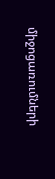միջոցառումների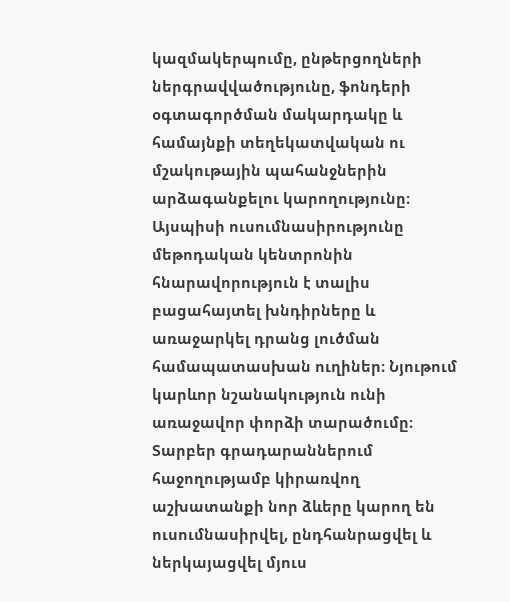կազմակերպումը, ընթերցողների ներգրավվածությունը, ֆոնդերի օգտագործման մակարդակը և համայնքի տեղեկատվական ու մշակութային պահանջներին արձագանքելու կարողությունը։ Այսպիսի ուսումնասիրությունը մեթոդական կենտրոնին հնարավորություն է տալիս բացահայտել խնդիրները և առաջարկել դրանց լուծման համապատասխան ուղիներ։ Նյութում կարևոր նշանակություն ունի առաջավոր փորձի տարածումը։ Տարբեր գրադարաններում հաջողությամբ կիրառվող աշխատանքի նոր ձևերը կարող են ուսումնասիրվել, ընդհանրացվել և ներկայացվել մյուս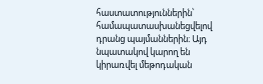հաստատություններին՝ համապատասխանեցվելով դրանց պայմաններին։ Այդ նպատակով կարող են կիրառվել մեթոդական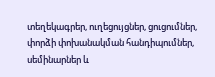տեղեկագրեր, ուղեցույցներ, ցուցումներ, փորձի փոխանակման հանդիպումներ, սեմինարներ և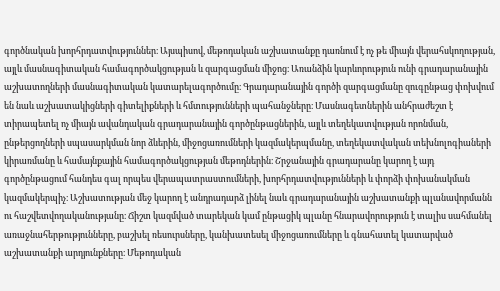գործնական խորհրդատվություններ։ Այսպիսով, մեթոդական աշխատանքը դառնում է ոչ թե միայն վերահսկողության, այլև մասնագիտական համագործակցության և զարգացման միջոց։ Առանձին կարևորություն ունի գրադարանային աշխատողների մասնագիտական կատարելագործումը։ Գրադարանային գործի զարգացմանը զուգընթաց փոխվում են նաև աշխատակիցների գիտելիքների և հմտությունների պահանջները։ Մասնագետներին անհրաժեշտ է տիրապետել ոչ միայն ավանդական գրադարանային գործընթացներին, այլև տեղեկատվության որոնման, ընթերցողների սպասարկման նոր ձևերին, միջոցառումների կազմակերպմանը, տեղեկատվական տեխնոլոգիաների կիրառմանը և համայնքային համագործակցության մեթոդներին։ Շրջանային գրադարանը կարող է այդ գործընթացում հանդես գալ որպես վերապատրաստումների, խորհրդատվությունների և փորձի փոխանակման կազմակերպիչ։ Աշխատության մեջ կարող է անդրադարձ լինել նաև գրադարանային աշխատանքի պլանավորմանն ու հաշվետվողականությանը։ Ճիշտ կազմված տարեկան կամ ընթացիկ պլանը հնարավորություն է տալիս սահմանել առաջնահերթությունները, բաշխել ռեսուրսները, կանխատեսել միջոցառումները և գնահատել կատարված աշխատանքի արդյունքները։ Մեթոդական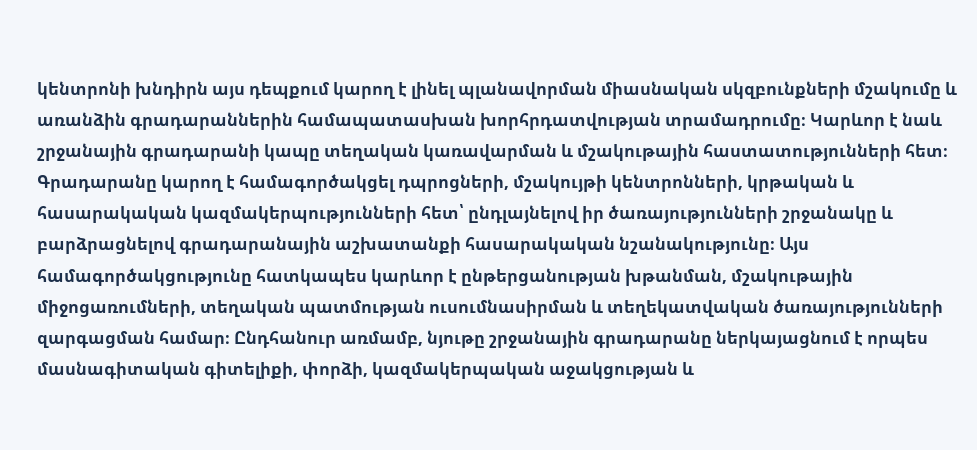կենտրոնի խնդիրն այս դեպքում կարող է լինել պլանավորման միասնական սկզբունքների մշակումը և առանձին գրադարաններին համապատասխան խորհրդատվության տրամադրումը։ Կարևոր է նաև շրջանային գրադարանի կապը տեղական կառավարման և մշակութային հաստատությունների հետ։ Գրադարանը կարող է համագործակցել դպրոցների, մշակույթի կենտրոնների, կրթական և հասարակական կազմակերպությունների հետ՝ ընդլայնելով իր ծառայությունների շրջանակը և բարձրացնելով գրադարանային աշխատանքի հասարակական նշանակությունը։ Այս համագործակցությունը հատկապես կարևոր է ընթերցանության խթանման, մշակութային միջոցառումների, տեղական պատմության ուսումնասիրման և տեղեկատվական ծառայությունների զարգացման համար։ Ընդհանուր առմամբ, նյութը շրջանային գրադարանը ներկայացնում է որպես մասնագիտական գիտելիքի, փորձի, կազմակերպական աջակցության և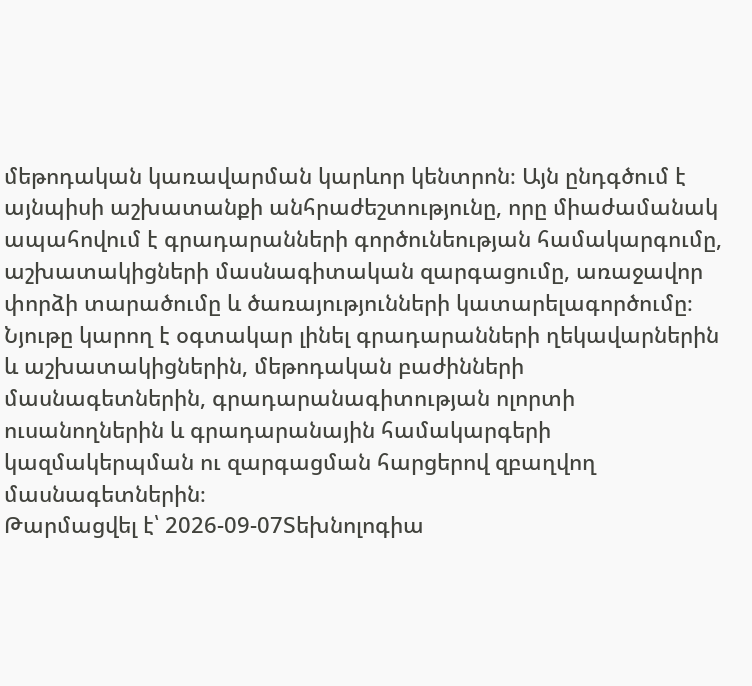մեթոդական կառավարման կարևոր կենտրոն։ Այն ընդգծում է այնպիսի աշխատանքի անհրաժեշտությունը, որը միաժամանակ ապահովում է գրադարանների գործունեության համակարգումը, աշխատակիցների մասնագիտական զարգացումը, առաջավոր փորձի տարածումը և ծառայությունների կատարելագործումը։ Նյութը կարող է օգտակար լինել գրադարանների ղեկավարներին և աշխատակիցներին, մեթոդական բաժինների մասնագետներին, գրադարանագիտության ոլորտի ուսանողներին և գրադարանային համակարգերի կազմակերպման ու զարգացման հարցերով զբաղվող մասնագետներին։
Թարմացվել է՝ 2026-09-07Տեխնոլոգիա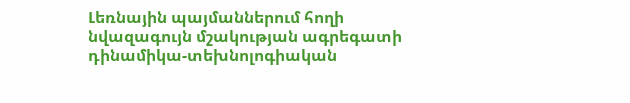Լեռնային պայմաններում հողի նվազագույն մշակության ագրեգատի դինամիկա-տեխնոլոգիական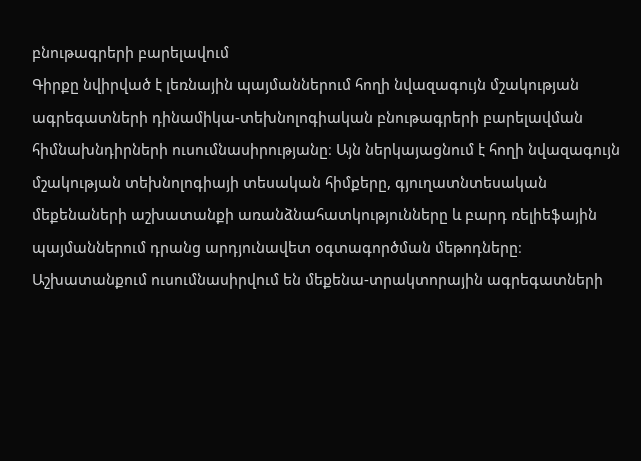բնութագրերի բարելավում
Գիրքը նվիրված է լեռնային պայմաններում հողի նվազագույն մշակության ագրեգատների դինամիկա-տեխնոլոգիական բնութագրերի բարելավման հիմնախնդիրների ուսումնասիրությանը։ Այն ներկայացնում է հողի նվազագույն մշակության տեխնոլոգիայի տեսական հիմքերը, գյուղատնտեսական մեքենաների աշխատանքի առանձնահատկությունները և բարդ ռելիեֆային պայմաններում դրանց արդյունավետ օգտագործման մեթոդները։ Աշխատանքում ուսումնասիրվում են մեքենա-տրակտորային ագրեգատների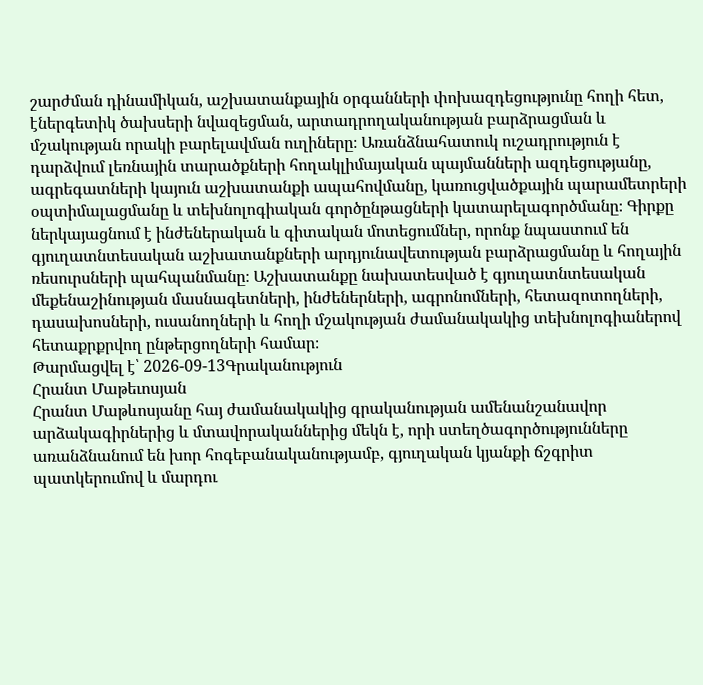շարժման դինամիկան, աշխատանքային օրգանների փոխազդեցությունը հողի հետ, էներգետիկ ծախսերի նվազեցման, արտադրողականության բարձրացման և մշակության որակի բարելավման ուղիները։ Առանձնահատուկ ուշադրություն է դարձվում լեռնային տարածքների հողակլիմայական պայմանների ազդեցությանը, ագրեգատների կայուն աշխատանքի ապահովմանը, կառուցվածքային պարամետրերի օպտիմալացմանը և տեխնոլոգիական գործընթացների կատարելագործմանը։ Գիրքը ներկայացնում է ինժեներական և գիտական մոտեցումներ, որոնք նպաստում են գյուղատնտեսական աշխատանքների արդյունավետության բարձրացմանը և հողային ռեսուրսների պահպանմանը։ Աշխատանքը նախատեսված է գյուղատնտեսական մեքենաշինության մասնագետների, ինժեներների, ագրոնոմների, հետազոտողների, դասախոսների, ուսանողների և հողի մշակության ժամանակակից տեխնոլոգիաներով հետաքրքրվող ընթերցողների համար։
Թարմացվել է՝ 2026-09-13Գրականություն
Հրանտ Մաթեւոսյան
Հրանտ Մաթևոսյանը հայ ժամանակակից գրականության ամենանշանավոր արձակագիրներից և մտավորականներից մեկն է, որի ստեղծագործությունները առանձնանում են խոր հոգեբանականությամբ, գյուղական կյանքի ճշգրիտ պատկերումով և մարդու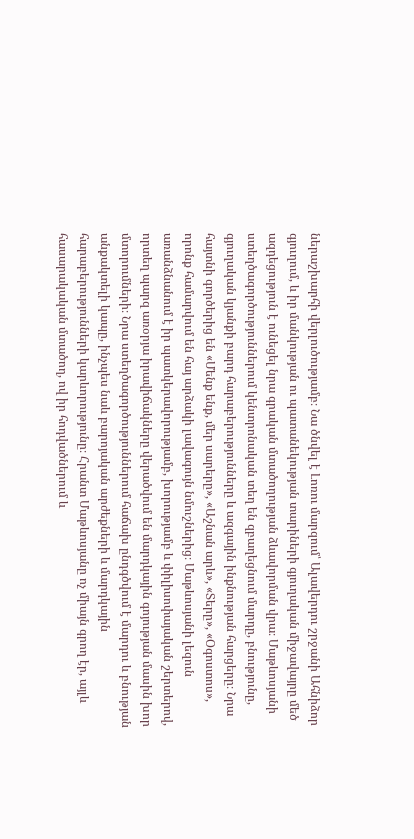ներաշխարհի վերլուծությամբ։ Նա ծնվել է Լոռու մարզում՝ Ալավերդու շրջանի Ահնիձոր գյուղում, և իր մանկության ու պատանեկության տարիների գյուղական միջավայրը մեծ ազդեցություն է ունեցել նրա գրական մտածողության ձևավորման վրա։ Մաթևոսյանի ստեղծագործություններում կենտրոնական տեղ են զբաղեցնում մարդը, բնությունը, գյուղական կյանքի բարդ հարաբերությունները և ազգային ինքնության հարցերը։ Նրա հայտնի գործերից են «Մենք ենք, մեր սարերը», «Աշնան արև», «Տերը», «Օգոստոս», որոնք համարվում են հայ արձակի լավագույն նմուշներից։ Մաթևոսյանի լեզուն առանձնանում է իր պատկերավորությամբ, խորությամբ և փիլիսոփայական շերտերով, որտեղ պարզ առօրյա իրավիճակները վերածվում են մարդկային գոյության մասին խոր մտորումների։ Նրա ստեղծագործություններում հաճախ ընդգծվում է մարդու և բնության անքակտելի կապը, ինչպես նաև բարոյական արժեքների և մարդկային հարաբերությունների կարևորությունը։ Հրանտ Մաթևոսյանը ոչ միայն գրող էր, այլև հասարակական մտածող, ով իր հոդվածներում և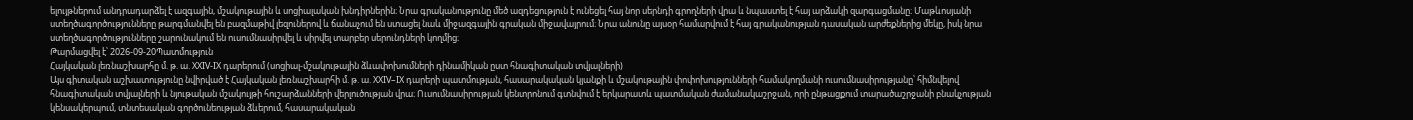ելույթներում անդրադարձել է ազգային, մշակութային և սոցիալական խնդիրներին։ Նրա գրականությունը մեծ ազդեցություն է ունեցել հայ նոր սերնդի գրողների վրա և նպաստել է հայ արձակի զարգացմանը։ Մաթևոսյանի ստեղծագործությունները թարգմանվել են բազմաթիվ լեզուներով և ճանաչում են ստացել նաև միջազգային գրական միջավայրում։ Նրա անունը այսօր համարվում է հայ գրականության դասական արժեքներից մեկը, իսկ նրա ստեղծագործությունները շարունակում են ուսումնասիրվել և սիրվել տարբեր սերունդների կողմից։
Թարմացվել է՝ 2026-09-20Պատմություն
Հայկական լեռնաշխարհը մ. թ. ա. XXIV-IX դարերում (սոցիալ-մշակութային ձևափոխումների դինամիկան ըստ հնագիտական տվյալների)
Այս գիտական աշխատությունը նվիրված է Հայկական լեռնաշխարհի մ. թ. ա. XXIV–IX դարերի պատմության, հասարակական կյանքի և մշակութային փոփոխությունների համակողմանի ուսումնասիրությանը՝ հիմնվելով հնագիտական տվյալների և նյութական մշակույթի հուշարձանների վերլուծության վրա։ Ուսումնասիրության կենտրոնում գտնվում է երկարատև պատմական ժամանակաշրջան, որի ընթացքում տարածաշրջանի բնակչության կենսակերպում, տնտեսական գործունեության ձևերում, հասարակական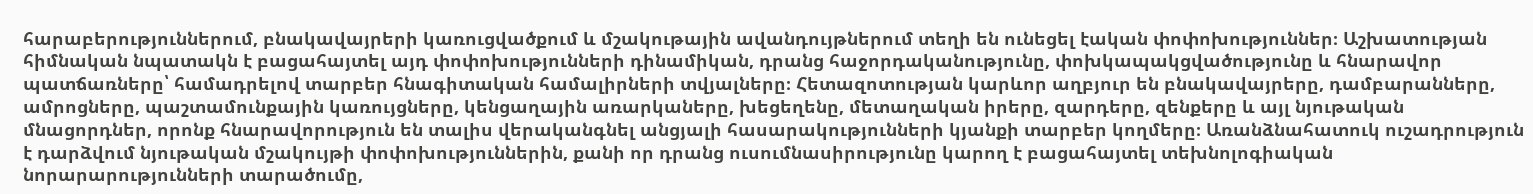հարաբերություններում, բնակավայրերի կառուցվածքում և մշակութային ավանդույթներում տեղի են ունեցել էական փոփոխություններ։ Աշխատության հիմնական նպատակն է բացահայտել այդ փոփոխությունների դինամիկան, դրանց հաջորդականությունը, փոխկապակցվածությունը և հնարավոր պատճառները՝ համադրելով տարբեր հնագիտական համալիրների տվյալները։ Հետազոտության կարևոր աղբյուր են բնակավայրերը, դամբարանները, ամրոցները, պաշտամունքային կառույցները, կենցաղային առարկաները, խեցեղենը, մետաղական իրերը, զարդերը, զենքերը և այլ նյութական մնացորդներ, որոնք հնարավորություն են տալիս վերականգնել անցյալի հասարակությունների կյանքի տարբեր կողմերը։ Առանձնահատուկ ուշադրություն է դարձվում նյութական մշակույթի փոփոխություններին, քանի որ դրանց ուսումնասիրությունը կարող է բացահայտել տեխնոլոգիական նորարարությունների տարածումը,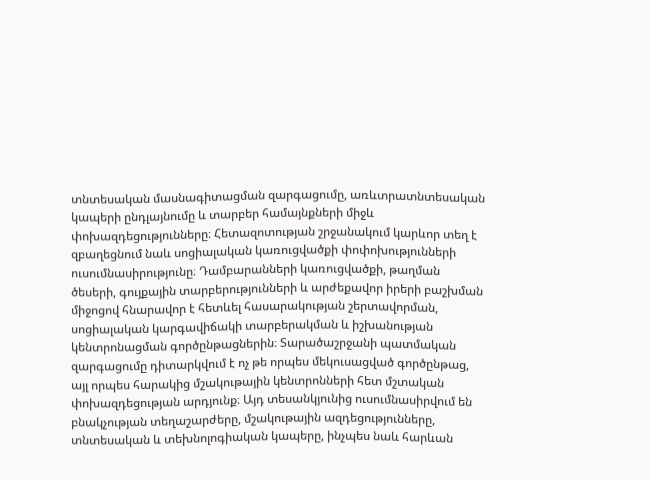տնտեսական մասնագիտացման զարգացումը, առևտրատնտեսական կապերի ընդլայնումը և տարբեր համայնքների միջև փոխազդեցությունները։ Հետազոտության շրջանակում կարևոր տեղ է զբաղեցնում նաև սոցիալական կառուցվածքի փոփոխությունների ուսումնասիրությունը։ Դամբարանների կառուցվածքի, թաղման ծեսերի, գույքային տարբերությունների և արժեքավոր իրերի բաշխման միջոցով հնարավոր է հետևել հասարակության շերտավորման, սոցիալական կարգավիճակի տարբերակման և իշխանության կենտրոնացման գործընթացներին։ Տարածաշրջանի պատմական զարգացումը դիտարկվում է ոչ թե որպես մեկուսացված գործընթաց, այլ որպես հարակից մշակութային կենտրոնների հետ մշտական փոխազդեցության արդյունք։ Այդ տեսանկյունից ուսումնասիրվում են բնակչության տեղաշարժերը, մշակութային ազդեցությունները, տնտեսական և տեխնոլոգիական կապերը, ինչպես նաև հարևան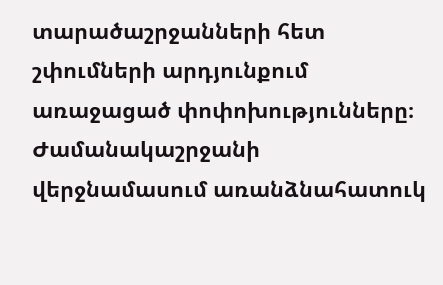տարածաշրջանների հետ շփումների արդյունքում առաջացած փոփոխությունները։ Ժամանակաշրջանի վերջնամասում առանձնահատուկ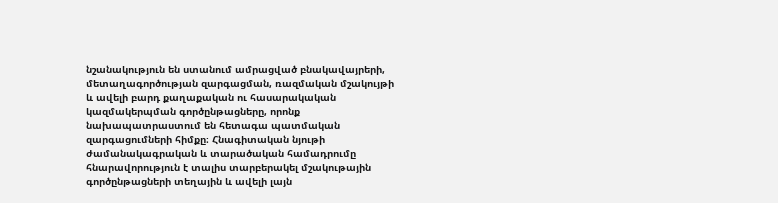նշանակություն են ստանում ամրացված բնակավայրերի, մետաղագործության զարգացման, ռազմական մշակույթի և ավելի բարդ քաղաքական ու հասարակական կազմակերպման գործընթացները, որոնք նախապատրաստում են հետագա պատմական զարգացումների հիմքը։ Հնագիտական նյութի ժամանակագրական և տարածական համադրումը հնարավորություն է տալիս տարբերակել մշակութային գործընթացների տեղային և ավելի լայն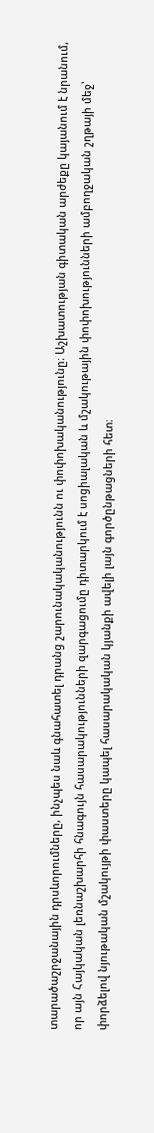տարածաշրջանային դրսևորումները, ինչպես նաև գնահատել դրանց շարունակականությունն ու փոփոխականությունը։ Աշխատության գիտական արժեքը կայանում է նրանում, որ այն Հայկական լեռնաշխարհի հնագույն հասարակությունների զարգացումը դիտարկում է սոցիալական և մշակութային փոփոխությունների ամբողջական շղթայի մեջ՝ փորձելով նյութական մշակույթի փաստերը կապել հասարակական կյանքի ավելի լայն գործընթացների հետ։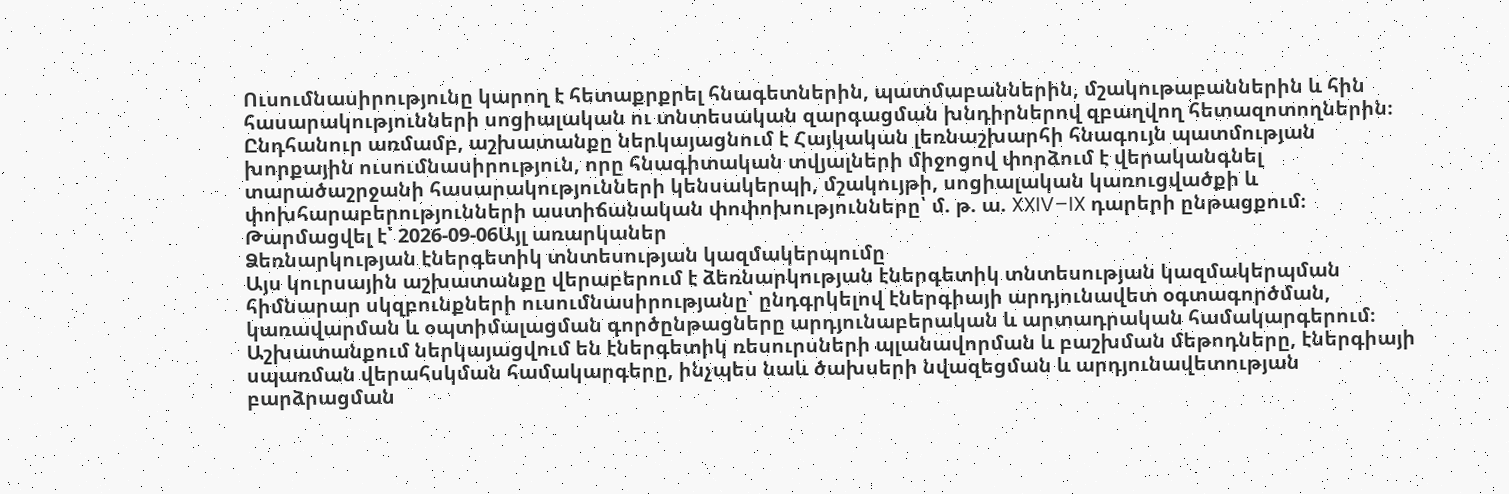Ուսումնասիրությունը կարող է հետաքրքրել հնագետներին, պատմաբաններին, մշակութաբաններին և հին հասարակությունների սոցիալական ու տնտեսական զարգացման խնդիրներով զբաղվող հետազոտողներին։ Ընդհանուր առմամբ, աշխատանքը ներկայացնում է Հայկական լեռնաշխարհի հնագույն պատմության խորքային ուսումնասիրություն, որը հնագիտական տվյալների միջոցով փորձում է վերականգնել տարածաշրջանի հասարակությունների կենսակերպի, մշակույթի, սոցիալական կառուցվածքի և փոխհարաբերությունների աստիճանական փոփոխությունները՝ մ. թ. ա. XXIV–IX դարերի ընթացքում։
Թարմացվել է՝ 2026-09-06Այլ առարկաներ
Ձեռնարկության էներգետիկ տնտեսության կազմակերպումը
Այս կուրսային աշխատանքը վերաբերում է ձեռնարկության էներգետիկ տնտեսության կազմակերպման հիմնարար սկզբունքների ուսումնասիրությանը՝ ընդգրկելով էներգիայի արդյունավետ օգտագործման, կառավարման և օպտիմալացման գործընթացները արդյունաբերական և արտադրական համակարգերում։ Աշխատանքում ներկայացվում են էներգետիկ ռեսուրսների պլանավորման և բաշխման մեթոդները, էներգիայի սպառման վերահսկման համակարգերը, ինչպես նաև ծախսերի նվազեցման և արդյունավետության բարձրացման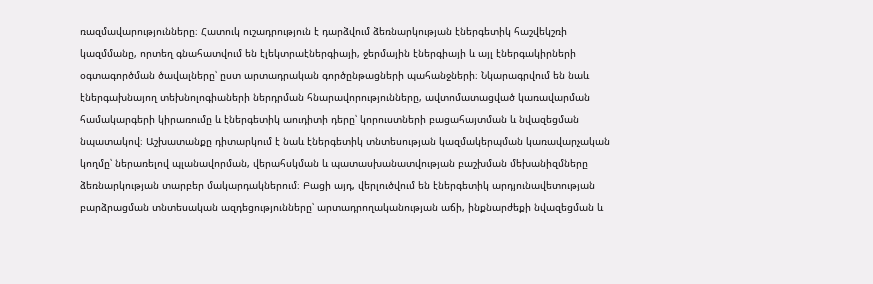ռազմավարությունները։ Հատուկ ուշադրություն է դարձվում ձեռնարկության էներգետիկ հաշվեկշռի կազմմանը, որտեղ գնահատվում են էլեկտրաէներգիայի, ջերմային էներգիայի և այլ էներգակիրների օգտագործման ծավալները՝ ըստ արտադրական գործընթացների պահանջների։ Նկարագրվում են նաև էներգախնայող տեխնոլոգիաների ներդրման հնարավորությունները, ավտոմատացված կառավարման համակարգերի կիրառումը և էներգետիկ աուդիտի դերը՝ կորուստների բացահայտման և նվազեցման նպատակով։ Աշխատանքը դիտարկում է նաև էներգետիկ տնտեսության կազմակերպման կառավարչական կողմը՝ ներառելով պլանավորման, վերահսկման և պատասխանատվության բաշխման մեխանիզմները ձեռնարկության տարբեր մակարդակներում։ Բացի այդ, վերլուծվում են էներգետիկ արդյունավետության բարձրացման տնտեսական ազդեցությունները՝ արտադրողականության աճի, ինքնարժեքի նվազեցման և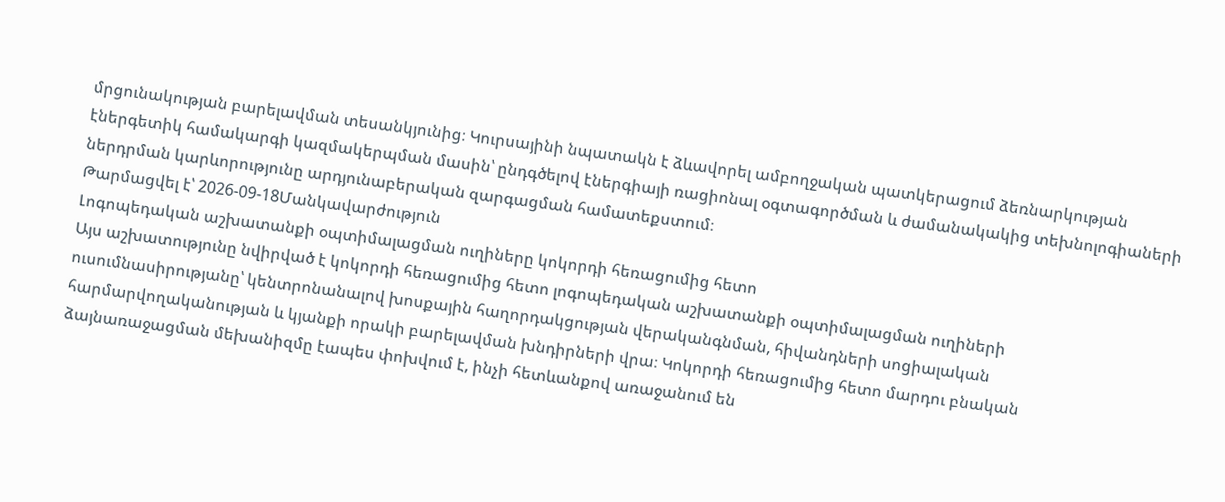մրցունակության բարելավման տեսանկյունից։ Կուրսայինի նպատակն է ձևավորել ամբողջական պատկերացում ձեռնարկության էներգետիկ համակարգի կազմակերպման մասին՝ ընդգծելով էներգիայի ռացիոնալ օգտագործման և ժամանակակից տեխնոլոգիաների ներդրման կարևորությունը արդյունաբերական զարգացման համատեքստում։
Թարմացվել է՝ 2026-09-18Մանկավարժություն
Լոգոպեդական աշխատանքի օպտիմալացման ուղիները կոկորդի հեռացումից հետո
Այս աշխատությունը նվիրված է կոկորդի հեռացումից հետո լոգոպեդական աշխատանքի օպտիմալացման ուղիների ուսումնասիրությանը՝ կենտրոնանալով խոսքային հաղորդակցության վերականգնման, հիվանդների սոցիալական հարմարվողականության և կյանքի որակի բարելավման խնդիրների վրա։ Կոկորդի հեռացումից հետո մարդու բնական ձայնառաջացման մեխանիզմը էապես փոխվում է, ինչի հետևանքով առաջանում են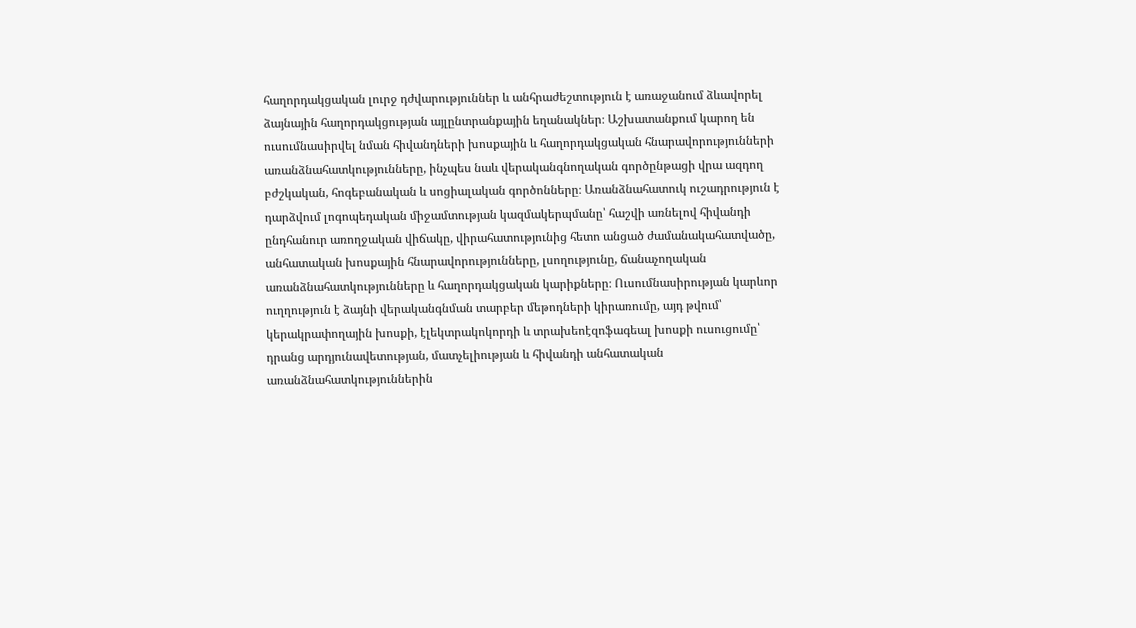հաղորդակցական լուրջ դժվարություններ և անհրաժեշտություն է առաջանում ձևավորել ձայնային հաղորդակցության այլընտրանքային եղանակներ։ Աշխատանքում կարող են ուսումնասիրվել նման հիվանդների խոսքային և հաղորդակցական հնարավորությունների առանձնահատկությունները, ինչպես նաև վերականգնողական գործընթացի վրա ազդող բժշկական, հոգեբանական և սոցիալական գործոնները։ Առանձնահատուկ ուշադրություն է դարձվում լոգոպեդական միջամտության կազմակերպմանը՝ հաշվի առնելով հիվանդի ընդհանուր առողջական վիճակը, վիրահատությունից հետո անցած ժամանակահատվածը, անհատական խոսքային հնարավորությունները, լսողությունը, ճանաչողական առանձնահատկությունները և հաղորդակցական կարիքները։ Ուսումնասիրության կարևոր ուղղություն է ձայնի վերականգնման տարբեր մեթոդների կիրառումը, այդ թվում՝ կերակրափողային խոսքի, էլեկտրակոկորդի և տրախեոէզոֆագեալ խոսքի ուսուցումը՝ դրանց արդյունավետության, մատչելիության և հիվանդի անհատական առանձնահատկություններին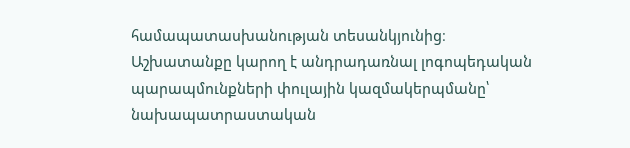համապատասխանության տեսանկյունից։ Աշխատանքը կարող է անդրադառնալ լոգոպեդական պարապմունքների փուլային կազմակերպմանը՝ նախապատրաստական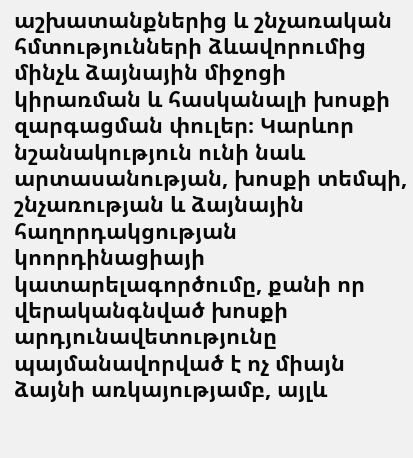աշխատանքներից և շնչառական հմտությունների ձևավորումից մինչև ձայնային միջոցի կիրառման և հասկանալի խոսքի զարգացման փուլեր։ Կարևոր նշանակություն ունի նաև արտասանության, խոսքի տեմպի, շնչառության և ձայնային հաղորդակցության կոորդինացիայի կատարելագործումը, քանի որ վերականգնված խոսքի արդյունավետությունը պայմանավորված է ոչ միայն ձայնի առկայությամբ, այլև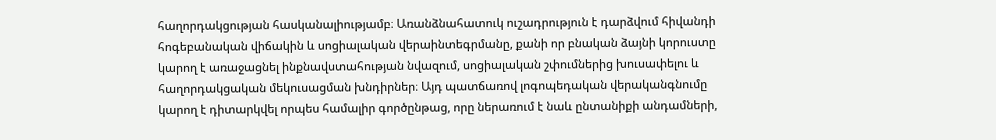հաղորդակցության հասկանալիությամբ։ Առանձնահատուկ ուշադրություն է դարձվում հիվանդի հոգեբանական վիճակին և սոցիալական վերաինտեգրմանը, քանի որ բնական ձայնի կորուստը կարող է առաջացնել ինքնավստահության նվազում, սոցիալական շփումներից խուսափելու և հաղորդակցական մեկուսացման խնդիրներ։ Այդ պատճառով լոգոպեդական վերականգնումը կարող է դիտարկվել որպես համալիր գործընթաց, որը ներառում է նաև ընտանիքի անդամների,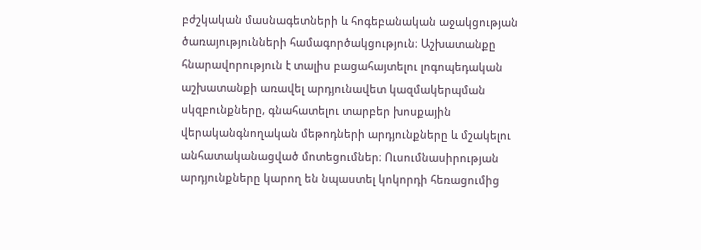բժշկական մասնագետների և հոգեբանական աջակցության ծառայությունների համագործակցություն։ Աշխատանքը հնարավորություն է տալիս բացահայտելու լոգոպեդական աշխատանքի առավել արդյունավետ կազմակերպման սկզբունքները, գնահատելու տարբեր խոսքային վերականգնողական մեթոդների արդյունքները և մշակելու անհատականացված մոտեցումներ։ Ուսումնասիրության արդյունքները կարող են նպաստել կոկորդի հեռացումից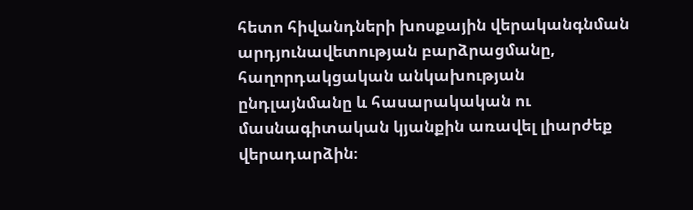հետո հիվանդների խոսքային վերականգնման արդյունավետության բարձրացմանը, հաղորդակցական անկախության ընդլայնմանը և հասարակական ու մասնագիտական կյանքին առավել լիարժեք վերադարձին։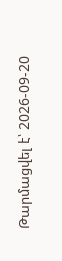Թարմացվել է՝ 2026-09-20